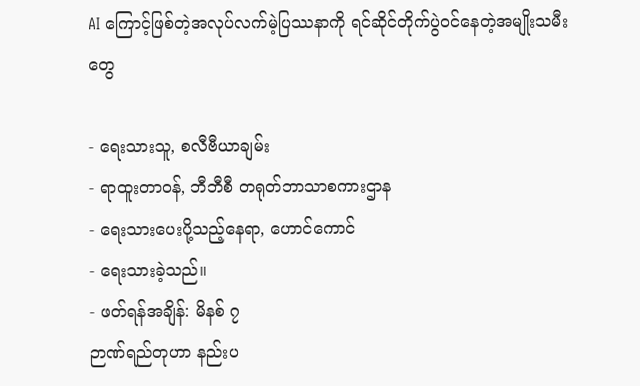AI ကြောင့်ဖြစ်တဲ့အလုပ်လက်မဲ့ပြဿနာကို ရင်ဆိုင်တိုက်ပွဲဝင်နေတဲ့အမျိုးသမီးတွေ

- ရေးသားသူ, စလီဗီယာချမ်း
- ရာထူးတာဝန်, ဘီဘီစီ တရုတ်ဘာသာစကားဌာန
- ရေးသားပေးပို့သည့်နေရာ, ဟောင်ကောင်
- ရေးသားခဲ့သည်။
- ဖတ်ရန်အချိန်: မိနစ် ၇
ဉာဏ်ရည်တုဟာ နည်းပ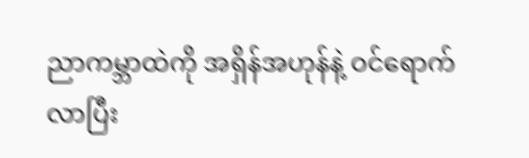ညာကမ္ဘာထဲကို အရှိန်အဟုန်နဲ့ ဝင်ရောက်လာပြီး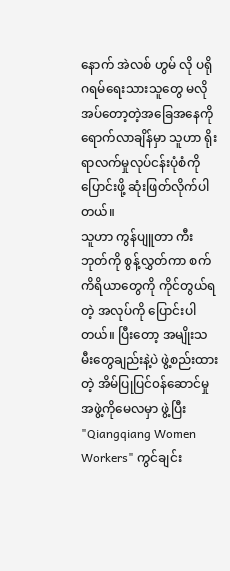နောက် အဲလစ် ဟွမ် လို ပရိုဂရမ်ရေးသားသူတွေ မလိုအပ်တော့တဲ့အခြေအနေကို ရောက်လာချိန်မှာ သူဟာ ရိုးရာလက်မှုလုပ်ငန်းပုံစံကို ပြောင်းဖို့ ဆုံးဖြတ်လိုက်ပါတယ်။
သူဟာ ကွန်ပျူတာ ကီးဘုတ်ကို စွန့်လွှတ်ကာ စက်ကိရိယာတွေကို ကိုင်တွယ်ရတဲ့ အလုပ်ကို ပြောင်းပါတယ်။ ပြီးတော့ အမျိုးသမီးတွေချည်းနဲ့ပဲ ဖွဲ့စည်းထားတဲ့ အိမ်ပြုပြင်၀န်ဆောင်မှု အဖွဲ့ကိုမေလမှာ ဖွဲ့ပြီး "Qiangqiang Women Workers" ကွင်ချင်း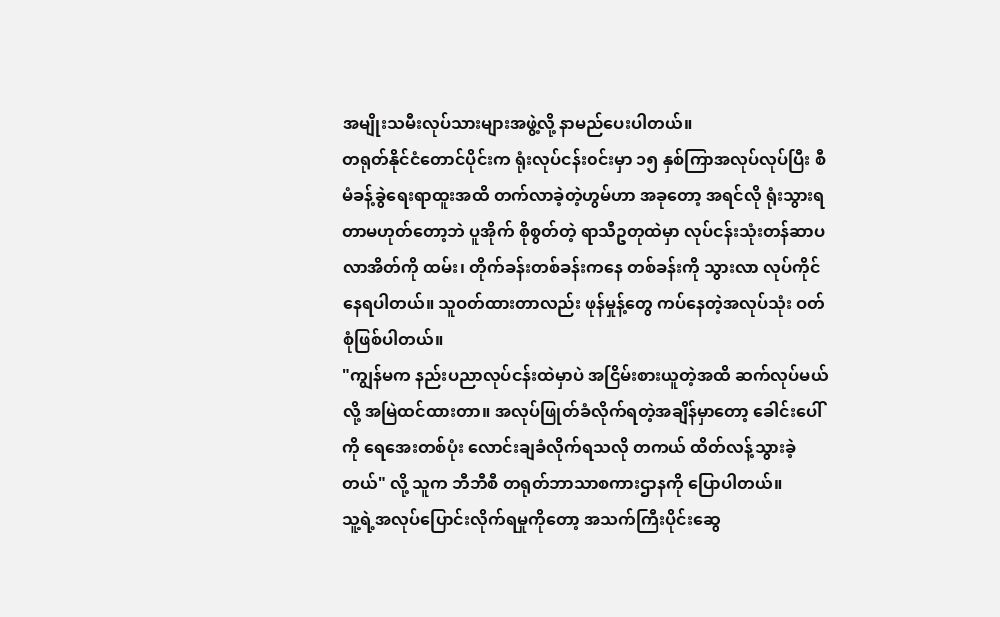အမျိုးသမီးလုပ်သားများအဖွဲ့လို့ နာမည်ပေးပါတယ်။
တရုတ်နိုင်ငံတောင်ပိုင်းက ရုံးလုပ်ငန်း၀င်းမှာ ၁၅ နှစ်ကြာအလုပ်လုပ်ပြီး စီမံခန့်ခွဲရေးရာထူးအထိ တက်လာခဲ့တဲ့ဟွမ်ဟာ အခုတော့ အရင်လို ရုံးသွားရတာမဟုတ်တော့ဘဲ ပူအိုက် စိုစွတ်တဲ့ ရာသီဥတုထဲမှာ လုပ်ငန်းသုံးတန်ဆာပလာအိတ်ကို ထမ်း၊ တိုက်ခန်းတစ်ခန်းကနေ တစ်ခန်းကို သွားလာ လုပ်ကိုင်နေရပါတယ်။ သူဝတ်ထားတာလည်း ဖုန်မှုန့်တွေ ကပ်နေတဲ့အလုပ်သုံး ဝတ်စုံဖြစ်ပါတယ်။
"ကျွန်မက နည်းပညာလုပ်ငန်းထဲမှာပဲ အငြိမ်းစားယူတဲ့အထိ ဆက်လုပ်မယ်လို့ အမြဲထင်ထားတာ။ အလုပ်ဖြုတ်ခံလိုက်ရတဲ့အချိန်မှာတော့ ခေါင်းပေါ်ကို ရေအေးတစ်ပုံး လောင်းချခံလိုက်ရသလို တကယ် ထိတ်လန့်သွားခဲ့တယ်" လို့ သူက ဘီဘီစီ တရုတ်ဘာသာစကားဌာနကို ပြောပါတယ်။
သူ့ရဲ့အလုပ်ပြောင်းလိုက်ရမှုကိုတော့ အသက်ကြီးပိုင်းဆွေ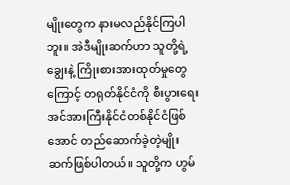မျိုးတွေက နားမလည်နိုင်ကြပါဘူး။ အဲဒီမျိုးဆက်ဟာ သူတို့ရဲ့ချွေးနဲ့ ကြိုးစားအားထုတ်မှုတွေကြောင့် တရုတ်နိုင်ငံကို စီးပွားရေးအင်အားကြီးနိုင်ငံတစ်နိုင်ငံဖြစ်အောင် တည်ဆောက်ခဲ့တဲ့မျိုးဆက်ဖြစ်ပါတယ်။ သူတို့က ဟွမ်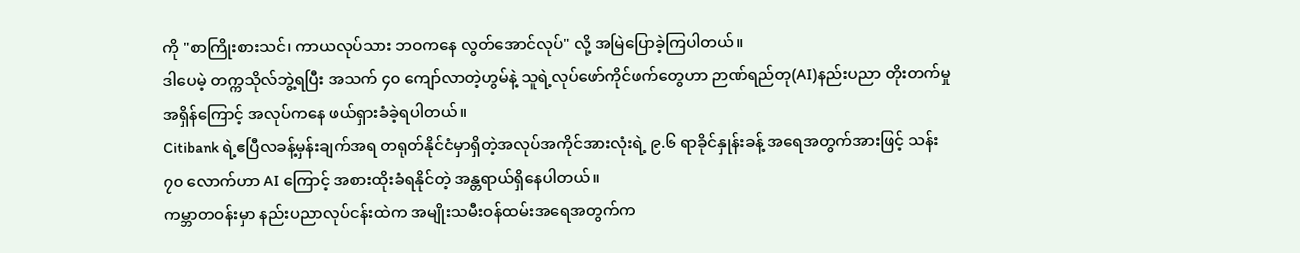ကို "စာကြိုးစားသင်၊ ကာယလုပ်သား ဘဝကနေ လွတ်အောင်လုပ်" လို့ အမြဲပြောခဲ့ကြပါတယ်။
ဒါပေမဲ့ တက္ကသိုလ်ဘွဲ့ရပြီး အသက် ၄၀ ကျော်လာတဲ့ဟွမ်နဲ့ သူရဲ့လုပ်ဖော်ကိုင်ဖက်တွေဟာ ဉာဏ်ရည်တု(AI)နည်းပညာ တိုးတက်မှုအရှိန်ကြောင့် အလုပ်ကနေ ဖယ်ရှားခံခဲ့ရပါတယ်။
Citibank ရဲ့ဧပြီလခန့်မှန်းချက်အရ တရုတ်နိုင်ငံမှာရှိတဲ့အလုပ်အကိုင်အားလုံးရဲ့ ၉.၆ ရာခိုင်နှုန်းခန့် အရေအတွက်အားဖြင့် သန်း ၇၀ လောက်ဟာ AI ကြောင့် အစားထိုးခံရနိုင်တဲ့ အန္တရာယ်ရှိနေပါတယ်။
ကမ္ဘာတဝန်းမှာ နည်းပညာလုပ်ငန်းထဲက အမျိုးသမီးဝန်ထမ်းအရေအတွက်က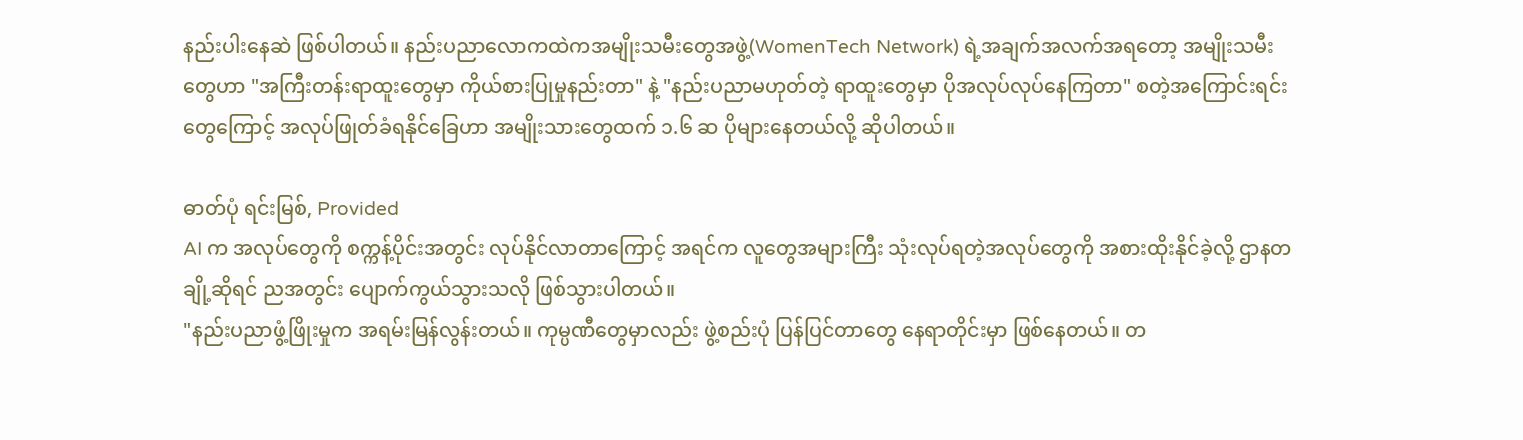နည်းပါးနေဆဲ ဖြစ်ပါတယ်။ နည်းပညာလောကထဲကအမျိုးသမီးတွေအဖွဲ့(WomenTech Network) ရဲ့အချက်အလက်အရတော့ အမျိုးသမီးတွေဟာ "အကြီးတန်းရာထူးတွေမှာ ကိုယ်စားပြုမှုနည်းတာ" နဲ့ "နည်းပညာမဟုတ်တဲ့ ရာထူးတွေမှာ ပိုအလုပ်လုပ်နေကြတာ" စတဲ့အကြောင်းရင်းတွေကြောင့် အလုပ်ဖြုတ်ခံရနိုင်ခြေဟာ အမျိုးသားတွေထက် ၁.၆ ဆ ပိုများနေတယ်လို့ ဆိုပါတယ်။

ဓာတ်ပုံ ရင်းမြစ်, Provided
AI က အလုပ်တွေကို စက္ကန့်ပိုင်းအတွင်း လုပ်နိုင်လာတာကြောင့် အရင်က လူတွေအများကြီး သုံးလုပ်ရတဲ့အလုပ်တွေကို အစားထိုးနိုင်ခဲ့လို့ ဌာနတချို့ဆိုရင် ညအတွင်း ပျောက်ကွယ်သွားသလို ဖြစ်သွားပါတယ်။
"နည်းပညာဖွံ့ဖြိုးမှုက အရမ်းမြန်လွန်းတယ်။ ကုမ္ပဏီတွေမှာလည်း ဖွဲ့စည်းပုံ ပြန်ပြင်တာတွေ နေရာတိုင်းမှာ ဖြစ်နေတယ်။ တ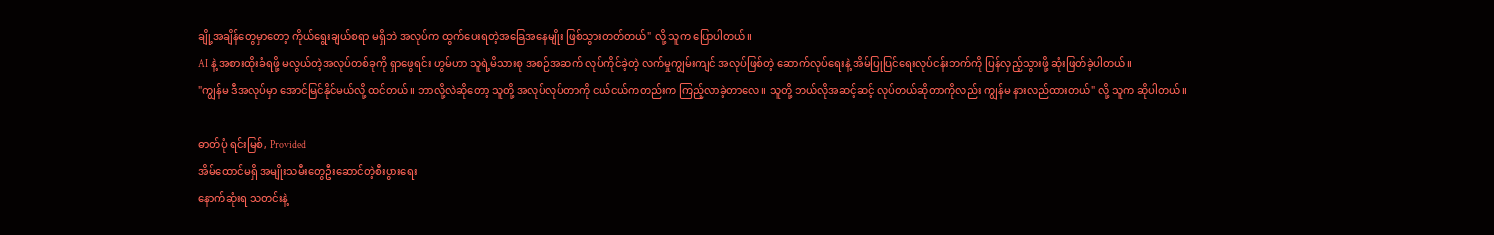ချို့အချိန်တွေမှာတော့ ကိုယ်ရွေးချယ်စရာ မရှိဘဲ အလုပ်က ထွက်ပေးရတဲ့အခြေအနေမျိုး ဖြစ်သွားတတ်တယ်" လို့ သူက ပြောပါတယ်။
AI နဲ့ အစားထိုးခံရဖို့ မလွယ်တဲ့အလုပ်တစ်ခုကို ရှာဖွေရင်း ဟွမ်ဟာ သူရဲ့မိသားစု အစဉ်အဆက် လုပ်ကိုင်ခဲ့တဲ့ လက်မှုကျွမ်းကျင် အလုပ်ဖြစ်တဲ့ ဆောက်လုပ်ရေးနဲ့ အိမ်ပြုပြင်ရေးလုပ်ငန်းဘက်ကို ပြန်လှည့်သွားဖို့ ဆုံးဖြတ်ခဲ့ပါတယ်။
"ကျွန်မ ဒီအလုပ်မှာ အောင်မြင်နိုင်မယ်လို့ ထင်တယ်။ ဘာလို့လဲဆိုတော့ သူတို့ အလုပ်လုပ်တာကို ငယ်ငယ်ကတည်းက ကြည့်လာခဲ့တာလေ။ သူတို့ ဘယ်လိုအဆင့်ဆင့် လုပ်တယ်ဆိုတာကိုလည်း ကျွန်မ နားလည်ထားတယ်" လို့ သူက ဆိုပါတယ်။

ဓာတ်ပုံ ရင်းမြစ်, Provided
အိမ်ထောင်မရှိ အမျိုးသမီးတွေဦးဆောင်တဲ့စီးပွားရေး
နောက်ဆုံးရ သတင်းနဲ့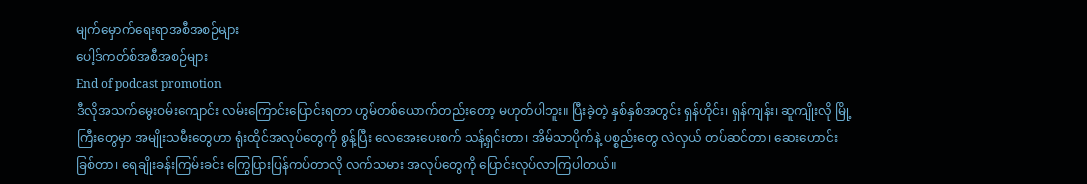မျက်မှောက်ရေးရာအစီအစဉ်များ
ပေါ့ဒ်ကတ်စ်အစီအစဉ်များ
End of podcast promotion
ဒီလိုအသက်မွေးဝမ်းကျောင်း လမ်းကြောင်းပြောင်းရတာ ဟွမ်တစ်ယောက်တည်းတော့ မဟုတ်ပါဘူး။ ပြီးခဲ့တဲ့ နှစ်နှစ်အတွင်း ရှန်ဟိုင်း၊ ရှန်ကျန်း၊ ဆူကျိုးလို မြို့ကြီးတွေမှာ အမျိုးသမီးတွေဟာ ရုံးထိုင်အလုပ်တွေကို စွန့်ပြီး လေအေးပေးစက် သန့်ရှင်းတာ၊ အိမ်သာပိုက်နဲ့ ပစ္စည်းတွေ လဲလှယ် တပ်ဆင်တာ၊ ဆေးဟောင်း ခြစ်တာ၊ ရေချိုးခန်းကြမ်းခင်း ကြွေပြားပြန်ကပ်တာလို လက်သမား အလုပ်တွေကို ပြောင်းလုပ်လာကြပါတယ်။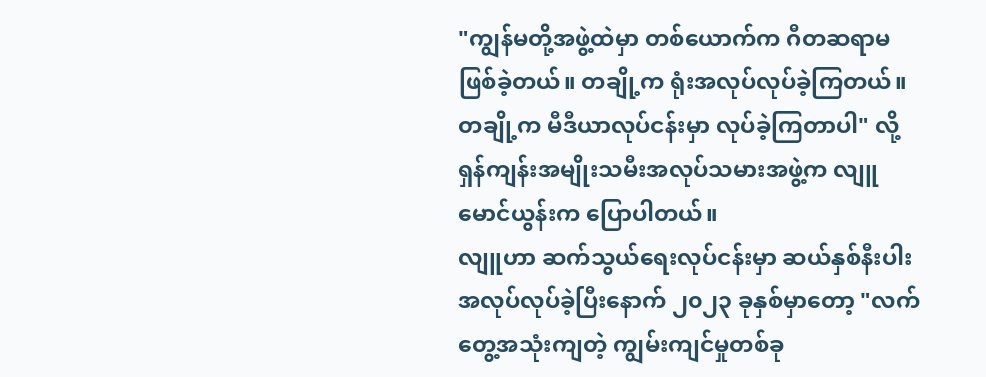"ကျွန်မတို့အဖွဲ့ထဲမှာ တစ်ယောက်က ဂီတဆရာမ ဖြစ်ခဲ့တယ်။ တချို့က ရုံးအလုပ်လုပ်ခဲ့ကြတယ်။ တချို့က မီဒီယာလုပ်ငန်းမှာ လုပ်ခဲ့ကြတာပါ" လို့ ရှန်ကျန်းအမျိုးသမီးအလုပ်သမားအဖွဲ့က လျူမောင်ယွန်းက ပြောပါတယ်။
လျူဟာ ဆက်သွယ်ရေးလုပ်ငန်းမှာ ဆယ်နှစ်နီးပါး အလုပ်လုပ်ခဲ့ပြီးနောက် ၂၀၂၃ ခုနှစ်မှာတော့ "လက်တွေ့အသုံးကျတဲ့ ကျွမ်းကျင်မှုတစ်ခု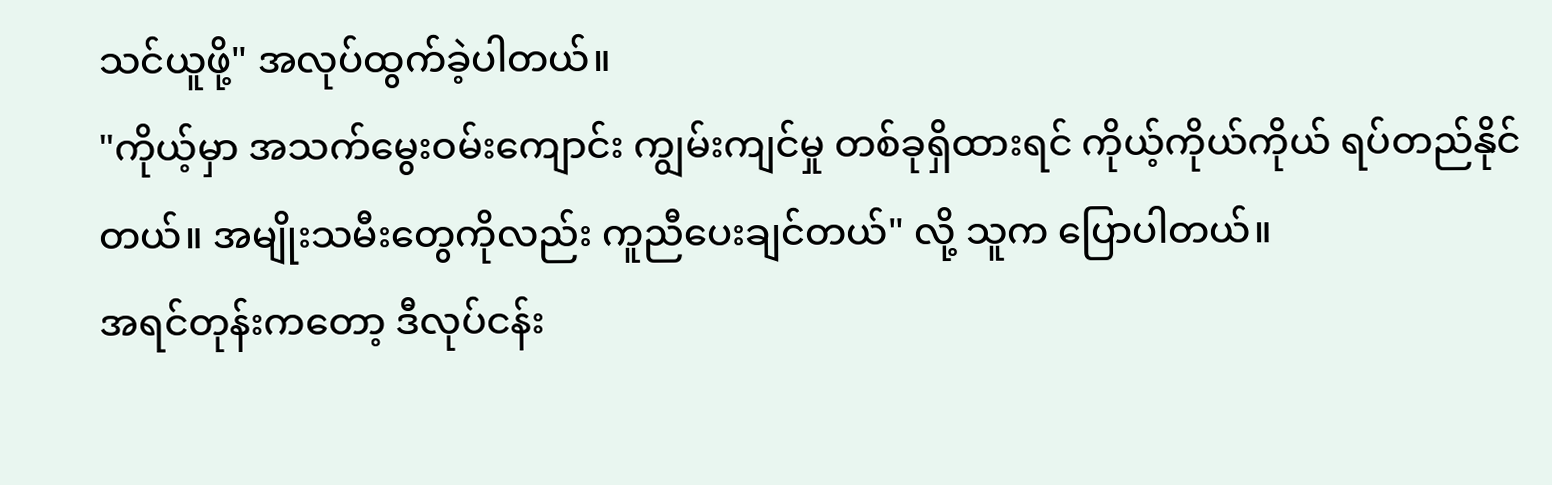သင်ယူဖို့" အလုပ်ထွက်ခဲ့ပါတယ်။
"ကိုယ့်မှာ အသက်မွေးဝမ်းကျောင်း ကျွမ်းကျင်မှု တစ်ခုရှိထားရင် ကိုယ့်ကိုယ်ကိုယ် ရပ်တည်နိုင်တယ်။ အမျိုးသမီးတွေကိုလည်း ကူညီပေးချင်တယ်" လို့ သူက ပြောပါတယ်။
အရင်တုန်းကတော့ ဒီလုပ်ငန်း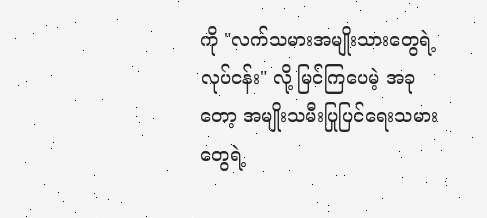ကို "လက်သမားအမျိုးသားတွေရဲ့လုပ်ငန်း" လို့ မြင်ကြပေမဲ့ အခုတော့ အမျိုးသမီးပြုပြင်ရေးသမားတွေရဲ့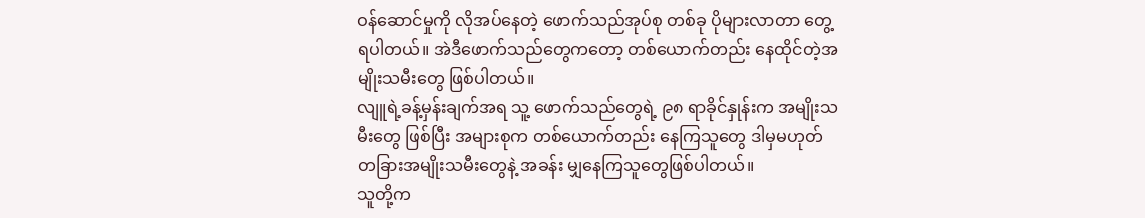ဝန်ဆောင်မှုကို လိုအပ်နေတဲ့ ဖောက်သည်အုပ်စု တစ်ခု ပိုများလာတာ တွေ့ရပါတယ်။ အဲဒီဖောက်သည်တွေကတော့ တစ်ယောက်တည်း နေထိုင်တဲ့အမျိုးသမီးတွေ ဖြစ်ပါတယ်။
လျူရဲ့ခန့်မှန်းချက်အရ သူ့ ဖောက်သည်တွေရဲ့ ၉၈ ရာခိုင်နှုန်းက အမျိုးသမီးတွေ ဖြစ်ပြီး အများစုက တစ်ယောက်တည်း နေကြသူတွေ ဒါမှမဟုတ် တခြားအမျိုးသမီးတွေနဲ့ အခန်း မျှနေကြသူတွေဖြစ်ပါတယ်။
သူတို့က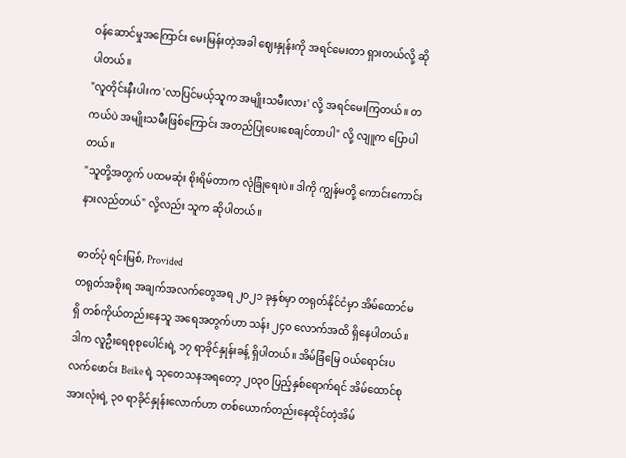ဝန်ဆောင်မှုအကြောင်း မေးမြန်းတဲ့အခါ ဈေးနှုန်းကို အရင်မေးတာ ရှားတယ်လို့ ဆိုပါတယ်။
"လူတိုင်းနီးပါးက 'လာပြင်မယ့်သူက အမျိုးသမီးလား' လို့ အရင်မေးကြတယ်။ တကယ်ပဲ အမျိုးသမီးဖြစ်ကြောင်း အတည်ပြုပေးစေချင်တာပါ" လို့ လျူက ပြောပါတယ်။
"သူတို့အတွက် ပထမဆုံး စိုးရိမ်တာက လုံခြုံရေးပဲ။ ဒါကို ကျွန်မတို့ ကောင်းကောင်းနားလည်တယ်" လို့လည်း သူက ဆိုပါတယ်။

ဓာတ်ပုံ ရင်းမြစ်, Provided
တရုတ်အစိုးရ အချက်အလက်တွေအရ ၂၀၂၁ ခုနှစ်မှာ တရုတ်နိုင်ငံမှာ အိမ်ထောင်မရှိ တစ်ကိုယ်တည်းနေသူ အရေအတွက်ဟာ သန်း ၂၄၀ လောက်အထိ ရှိနေပါတယ်။ ဒါက လူဦးရေစုစုပေါင်းရဲ့ ၁၇ ရာခိုင်နှုန်းခန့် ရှိပါတယ်။ အိမ်ခြံမြေ ဝယ်ရောင်းပလက်ဖောင်း Beike ရဲ့ သုတေသနအရတော့ ၂၀၃၀ ပြည့်နှစ်ရောက်ရင် အိမ်ထောင်စုအားလုံးရဲ့ ၃၀ ရာခိုင်နှုန်းလောက်ဟာ တစ်ယောက်တည်းနေထိုင်တဲ့အိမ်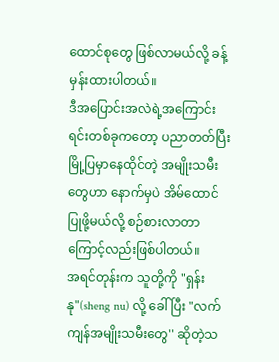ထောင်စုတွေ ဖြစ်လာမယ်လို့ ခန့်မှန်းထားပါတယ်။
ဒီအပြောင်းအလဲရဲ့အကြောင်းရင်းတစ်ခုကတော့ ပညာတတ်ပြီး မြို့ပြမှာနေထိုင်တဲ့ အမျိုးသမီးတွေဟာ နောက်မှပဲ အိမ်ထောင်ပြုဖို့မယ်လို့ စဉ်စားလာတာကြောင့်လည်းဖြစ်ပါတယ်။
အရင်တုန်းက သူတို့ကို "ရှန်းနု"(sheng nu) လို့ ခေါ်ပြီး "လက်ကျန်အမျိုးသမီးတွေ'' ဆိုတဲ့သ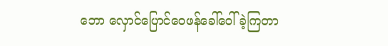ဘော လှောင်ပြောင်ဝေဖန်ခေါ်ဝေါ်ခဲ့ကြတာ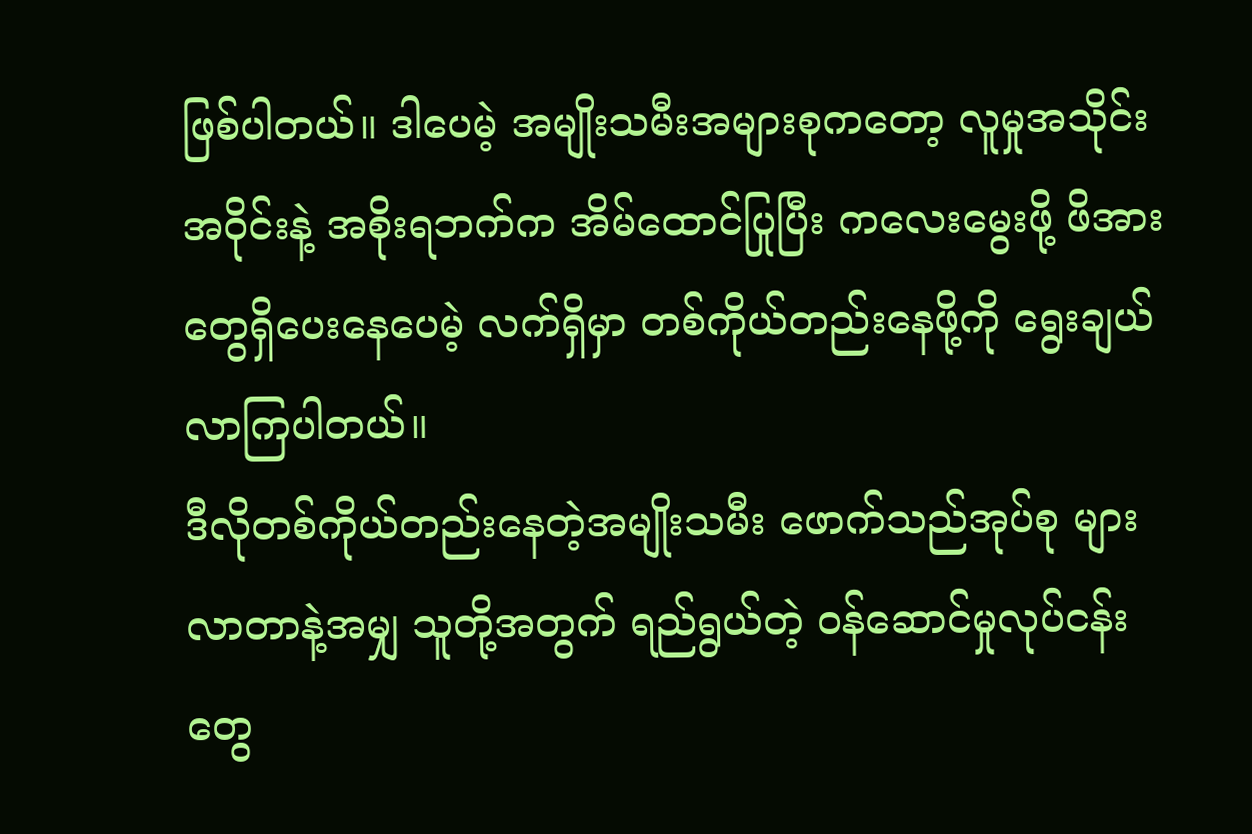ဖြစ်ပါတယ်။ ဒါပေမဲ့ အမျိုးသမီးအများစုကတော့ လူမှုအသိုင်းအဝိုင်းနဲ့ အစိုးရဘက်က အိမ်ထောင်ပြုပြီး ကလေးမွေးဖို့ ဖိအားတွေရှိပေးနေပေမဲ့ လက်ရှိမှာ တစ်ကိုယ်တည်းနေဖို့ကို ရွေးချယ်လာကြပါတယ်။
ဒီလိုတစ်ကိုယ်တည်းနေတဲ့အမျိုးသမီး ဖောက်သည်အုပ်စု များလာတာနဲ့အမျှ သူတို့အတွက် ရည်ရွယ်တဲ့ ဝန်ဆောင်မှုလုပ်ငန်းတွေ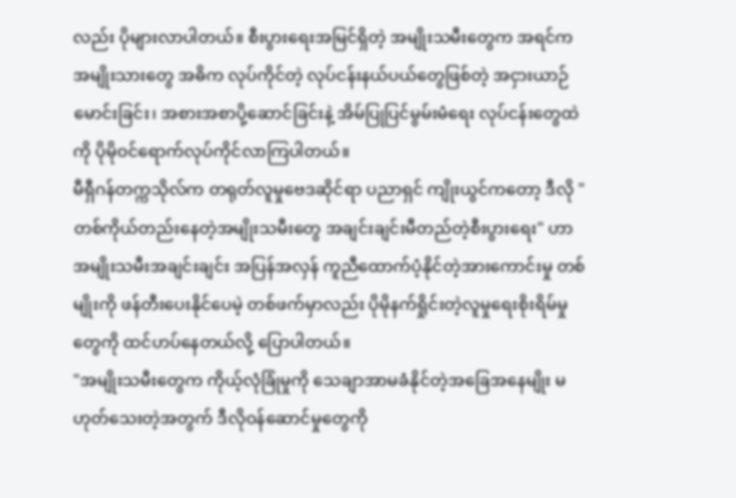လည်း ပိုများလာပါတယ်။ စီးပွားရေးအမြင်ရှိတဲ့ အမျိုးသမီးတွေက အရင်က အမျိုးသားတွေ အဓိက လုပ်ကိုင်တဲ့ လုပ်ငန်းနယ်ပယ်တွေဖြစ်တဲ့ အငှားယာဉ်မောင်းခြင်း၊ အစားအစာပို့ဆောင်ခြင်းနဲ့ အိမ်ပြုပြင်မွမ်းမံရေး လုပ်ငန်းတွေထဲကို ပိုမိုဝင်ရောက်လုပ်ကိုင်လာကြပါတယ်။
မီရှီဂန်တက္ကသိုလ်က တရုတ်လူမှုဗေဒဆိုင်ရာ ပညာရှင် ကျိုးယွင်ကတော့ ဒီလို "တစ်ကိုယ်တည်းနေတဲ့အမျိုးသမီးတွေ အချင်းချင်းမီတည်တဲ့စီးပွားရေး" ဟာ အမျိုးသမီးအချင်းချင်း အပြန်အလှန် ကူညီထောက်ပံ့နိုင်တဲ့အားကောင်းမှု တစ်မျိုးကို ဖန်တီးပေးနိုင်ပေမဲ့ တစ်ဖက်မှာလည်း ပိုမိုနက်ရှိုင်းတဲ့လူမှုရေးစိုးရိမ်မှုတွေကို ထင်ဟပ်နေတယ်လို့ ပြောပါတယ်။
"အမျိုးသမီးတွေက ကိုယ့်လုံခြုံမှုကို သေချာအာမခံနိုင်တဲ့အခြေအနေမျိုး မဟုတ်သေးတဲ့အတွက် ဒီလိုဝန်ဆောင်မှုတွေကို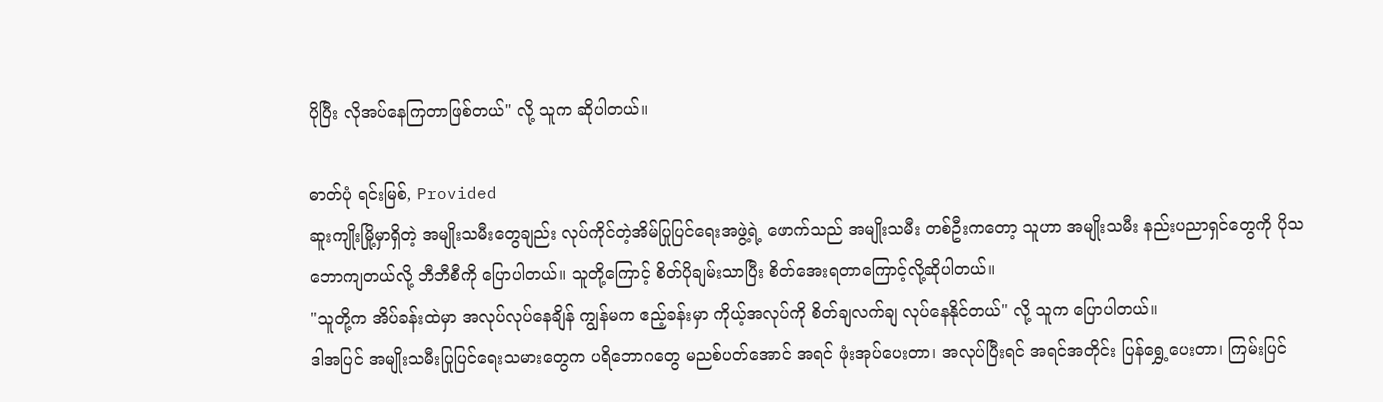ပိုပြီး လိုအပ်နေကြတာဖြစ်တယ်" လို့ သူက ဆိုပါတယ်။

ဓာတ်ပုံ ရင်းမြစ်, Provided
ဆူးကျိုးမြို့မှာရှိတဲ့ အမျိုးသမီးတွေချည်း လုပ်ကိုင်တဲ့အိမ်ပြုပြင်ရေးအဖွဲ့ရဲ့ ဖောက်သည် အမျိုးသမီး တစ်ဦးကတော့ သူဟာ အမျိုးသမီး နည်းပညာရှင်တွေကို ပိုသဘောကျတယ်လို့ ဘီဘီစီကို ပြောပါတယ်။ သူတို့ကြောင့် စိတ်ပိုချမ်းသာပြီး စိတ်အေးရတာကြောင့်လို့ဆိုပါတယ်။
"သူတို့က အိပ်ခန်းထဲမှာ အလုပ်လုပ်နေချိန် ကျွန်မက ဧည့်ခန်းမှာ ကိုယ့်အလုပ်ကို စိတ်ချလက်ချ လုပ်နေနိုင်တယ်" လို့ သူက ပြောပါတယ်။
ဒါအပြင် အမျိုးသမီးပြုပြင်ရေးသမားတွေက ပရိဘောဂတွေ မညစ်ပတ်အောင် အရင် ဖုံးအုပ်ပေးတာ၊ အလုပ်ပြီးရင် အရင်အတိုင်း ပြန်ရွှေ့ပေးတာ၊ ကြမ်းပြင်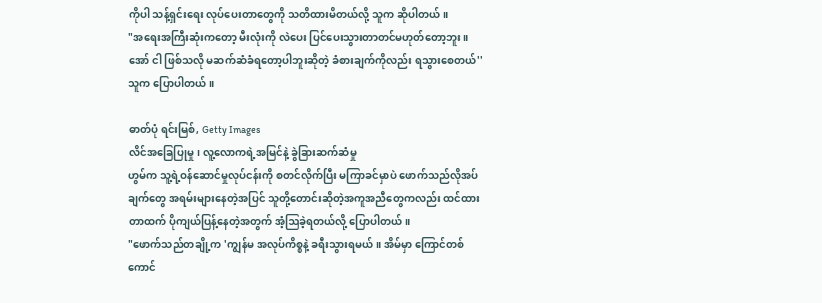ကိုပါ သန့်ရှင်းရေး လုပ်ပေးတာတွေကို သတိထားမိတယ်လို့ သူက ဆိုပါတယ်။
"အရေးအကြီးဆုံးကတော့ မီးလုံးကို လဲပေး ပြင်ပေးသွားတာတင်မဟုတ်တော့ဘူး။ အော် ငါ ဖြစ်သလို မဆက်ဆံခံရတော့ပါဘူးဆိုတဲ့ ခံစားချက်ကိုလည်း ရသွားစေတယ်'' သူက ပြောပါတယ်။

ဓာတ်ပုံ ရင်းမြစ်, Getty Images
လိင်အခြေပြုမှု၊ လူ့လောကရဲ့အမြင်နဲ့ ခွဲခြားဆက်ဆံမှု
ဟွမ်က သူ့ရဲ့ဝန်ဆောင်မှုလုပ်ငန်းကို စတင်လိုက်ပြီး မကြာခင်မှာပဲ ဖောက်သည်လိုအပ်ချက်တွေ အရမ်းများနေတဲ့အပြင် သူတို့တောင်းဆိုတဲ့အကူအညီတွေကလည်း ထင်ထားတာထက် ပိုကျယ်ပြန့်နေတဲ့အတွက် အံ့ဩခဲ့ရတယ်လို့ ပြောပါတယ်။
"ဖောက်သည်တချို့က 'ကျွန်မ အလုပ်ကိစ္စနဲ့ ခရီးသွားရမယ်။ အိမ်မှာ ကြောင်တစ်ကောင်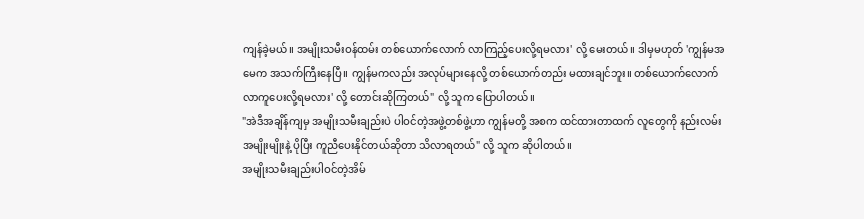ကျန်ခဲ့မယ်။ အမျိုးသမီးဝန်ထမ်း တစ်ယောက်လောက် လာကြည့်ပေးလို့ရမလား' လို့ မေးတယ်။ ဒါမှမဟုတ် 'ကျွန်မအမေက အသက်ကြီးနေပြီ။ ကျွန်မကလည်း အလုပ်များနေလို့ တစ်ယောက်တည်း မထားချင်ဘူး။ တစ်ယောက်လောက် လာကူပေးလို့ရမလား' လို့ တောင်းဆိုကြတယ်" လို့ သူက ပြောပါတယ်။
"အဲဒီအချိန်ကျမှ အမျိုးသမီးချည်းပဲ ပါဝင်တဲ့အဖွဲ့တစ်ဖွဲ့ဟာ ကျွန်မတို့ အစက ထင်ထားတာထက် လူတွေကို နည်းလမ်းအမျိုးမျိုးနဲ့ ပိုပြီး ကူညီပေးနိုင်တယ်ဆိုတာ သိလာရတယ်" လို့ သူက ဆိုပါတယ်။
အမျိုးသမီးချည်းပါဝင်တဲ့အိမ်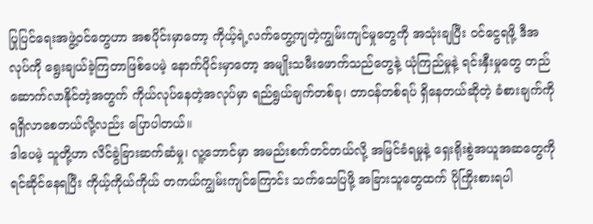ပြုပြင်ရေးအဖွဲ့ဝင်တွေဟာ အစပိုင်းမှာတော့ ကိုယ့်ရဲ့လက်တွေ့ကျတဲ့ကျွမ်းကျင်မှုတွေကို အသုံးချပြီး ဝင်ငွေရဖို့ ဒီအလုပ်ကို ရွေးချယ်ခဲ့ကြတာဖြစ်ပေမဲ့ နောက်ပိုင်းမှာတော့ အမျိုးသမီးဖောက်သည်တွေနဲ့ ယုံကြည်မှုနဲ့ ရင်းနှီးမှုတွေ တည်ဆောက်လာနိုင်တဲ့အတွက် ကိုယ်လုပ်နေတဲ့အလုပ်မှာ ရည်ရွယ်ချက်တစ်ခု၊ တာဝန်တစ်ရပ် ရှိနေတယ်ဆိုတဲ့ ခံစားချက်ကို ရရှိလာစေတယ်လို့လည်း ပြောပါတယ်။
ဒါပေမဲ့ သူတို့ဟာ လိင်ခွဲခြားဆက်ဆံမှု၊ လူ့ဘောင်မှာ အမည်းစက်တင်တယ်လို့ အမြင်ခံရမှုနဲ့ ရှေးရိုးစွဲအယူအဆတွေကို ရင်ဆိုင်နေရပြီး ကိုယ့်ကိုယ်ကိုယ် တကယ်ကျွမ်းကျင်ကြောင်း သက်သေပြဖို့ အခြားသူတွေထက် ပိုကြိုးစားရပါ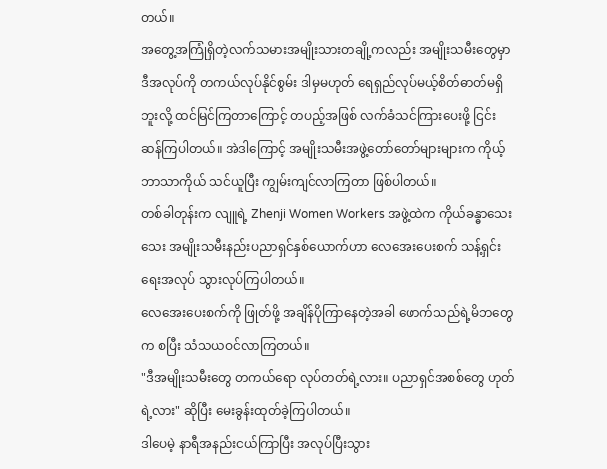တယ်။
အတွေ့အကြုံရှိတဲ့လက်သမားအမျိုးသားတချို့ကလည်း အမျိုးသမီးတွေမှာ ဒီအလုပ်ကို တကယ်လုပ်နိုင်စွမ်း ဒါမှမဟုတ် ရေရှည်လုပ်မယ့်စိတ်ဓာတ်မရှိဘူးလို့ ထင်မြင်ကြတာကြောင့် တပည့်အဖြစ် လက်ခံသင်ကြားပေးဖို့ ငြင်းဆန်ကြပါတယ်။ အဲဒါကြောင့် အမျိုးသမီးအဖွဲ့တော်တော်များများက ကိုယ့်ဘာသာကိုယ် သင်ယူပြီး ကျွမ်းကျင်လာကြတာ ဖြစ်ပါတယ်။
တစ်ခါတုန်းက လျူရဲ့ Zhenji Women Workers အဖွဲ့ထဲက ကိုယ်ခန္ဓာသေးသေး အမျိုးသမီးနည်းပညာရှင်နှစ်ယောက်ဟာ လေအေးပေးစက် သန့်ရှင်းရေးအလုပ် သွားလုပ်ကြပါတယ်။
လေအေးပေးစက်ကို ဖြုတ်ဖို့ အချိန်ပိုကြာနေတဲ့အခါ ဖောက်သည်ရဲ့မိဘတွေက စပြီး သံသယဝင်လာကြတယ်။
"ဒီအမျိုးသမီးတွေ တကယ်ရော လုပ်တတ်ရဲ့လား။ ပညာရှင်အစစ်တွေ ဟုတ်ရဲ့လား" ဆိုပြီး မေးခွန်းထုတ်ခဲ့ကြပါတယ်။
ဒါပေမဲ့ နာရီအနည်းငယ်ကြာပြီး အလုပ်ပြီးသွား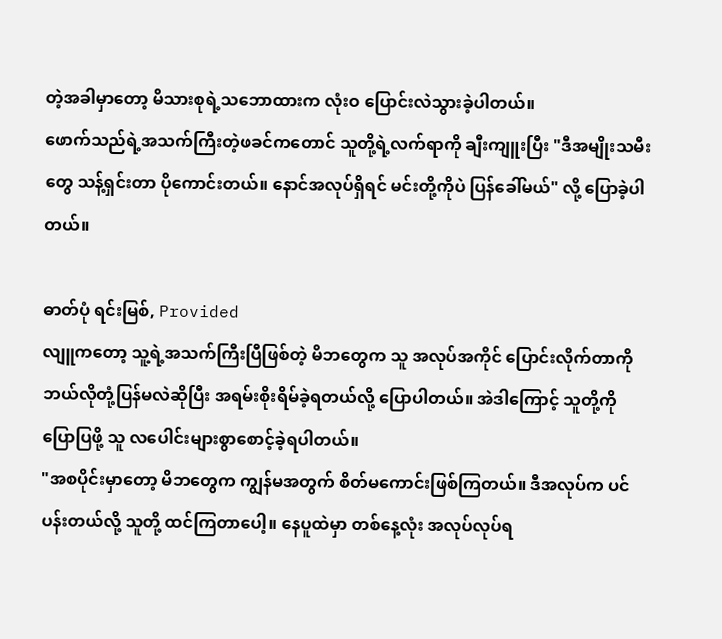တဲ့အခါမှာတော့ မိသားစုရဲ့သဘောထားက လုံးဝ ပြောင်းလဲသွားခဲ့ပါတယ်။
ဖောက်သည်ရဲ့အသက်ကြီးတဲ့ဖခင်ကတောင် သူတို့ရဲ့လက်ရာကို ချီးကျူးပြီး "ဒီအမျိုးသမီးတွေ သန့်ရှင်းတာ ပိုကောင်းတယ်။ နောင်အလုပ်ရှိရင် မင်းတို့ကိုပဲ ပြန်ခေါ်မယ်" လို့ ပြောခဲ့ပါတယ်။

ဓာတ်ပုံ ရင်းမြစ်, Provided
လျူကတော့ သူ့ရဲ့အသက်ကြီးပြီဖြစ်တဲ့ မိဘတွေက သူ အလုပ်အကိုင် ပြောင်းလိုက်တာကို ဘယ်လိုတုံ့ပြန်မလဲဆိုပြီး အရမ်းစိုးရိမ်ခဲ့ရတယ်လို့ ပြောပါတယ်။ အဲဒါကြောင့် သူတို့ကို ပြောပြဖို့ သူ လပေါင်းများစွာစောင့်ခဲ့ရပါတယ်။
"အစပိုင်းမှာတော့ မိဘတွေက ကျွန်မအတွက် စိတ်မကောင်းဖြစ်ကြတယ်။ ဒီအလုပ်က ပင်ပန်းတယ်လို့ သူတို့ ထင်ကြတာပေါ့။ နေပူထဲမှာ တစ်နေ့လုံး အလုပ်လုပ်ရ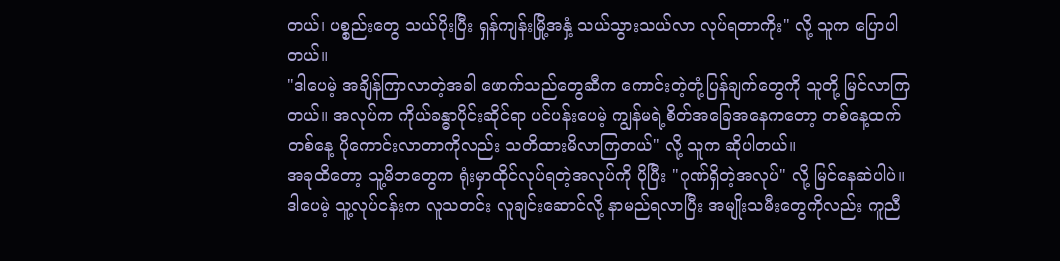တယ်၊ ပစ္စည်းတွေ သယ်ပိုးပြီး ရှန်ကျန်းမြို့အနှံ့ သယ်သွားသယ်လာ လုပ်ရတာကိုး" လို့ သူက ပြောပါတယ်။
"ဒါပေမဲ့ အချိန်ကြာလာတဲ့အခါ ဖောက်သည်တွေဆီက ကောင်းတဲ့တုံ့ပြန်ချက်တွေကို သူတို့ မြင်လာကြတယ်။ အလုပ်က ကိုယ်ခန္ဓာပိုင်းဆိုင်ရာ ပင်ပန်းပေမဲ့ ကျွန်မရဲ့စိတ်အခြေအနေကတော့ တစ်နေ့ထက်တစ်နေ့ ပိုကောင်းလာတာကိုလည်း သတိထားမိလာကြတယ်" လို့ သူက ဆိုပါတယ်။
အခုထိတော့ သူ့မိဘတွေက ရုံးမှာထိုင်လုပ်ရတဲ့အလုပ်ကို ပိုပြီး "ဂုဏ်ရှိတဲ့အလုပ်" လို့ မြင်နေဆဲပါပဲ။ ဒါပေမဲ့ သူ့လုပ်ငန်းက လူသတင်း လူချင်းဆောင်လို့ နာမည်ရလာပြီး အမျိုးသမီးတွေကိုလည်း ကူညီ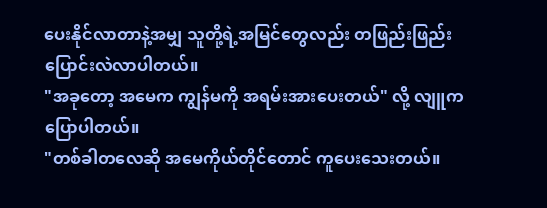ပေးနိုင်လာတာနဲ့အမျှ သူတို့ရဲ့အမြင်တွေလည်း တဖြည်းဖြည်း ပြောင်းလဲလာပါတယ်။
"အခုတော့ အမေက ကျွန်မကို အရမ်းအားပေးတယ်" လို့ လျူက ပြောပါတယ်။
"တစ်ခါတလေဆို အမေကိုယ်တိုင်တောင် ကူပေးသေးတယ်။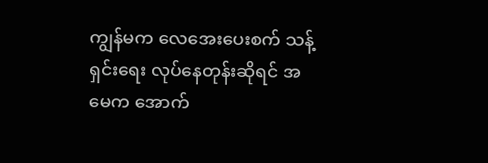ကျွန်မက လေအေးပေးစက် သန့်ရှင်းရေး လုပ်နေတုန်းဆိုရင် အမေက အောက်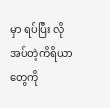မှာ ရပ်ပြီး လိုအပ်တဲ့ကိရိယာတွေကို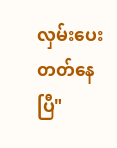လှမ်းပေးတတ်နေပြီ"